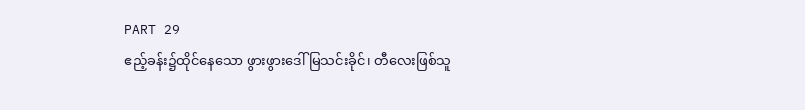PART 29
ဧည့်ခန်း၌ထိုင်နေသော ဖွားဖွားဒေါ်မြသင်းခိုင်၊ တီလေးဖြစ်သူ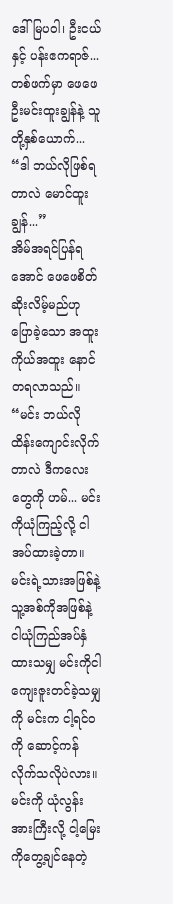ဒေါ်မြပဝါ၊ ဦးငယ်နှင့် ပန်းဧကရာဇ်...
တစ်ဖက်မှာ ဖေဖေဦးမင်းထူးချွန်နဲ့ သူတို့နှစ်ယောက်...
“ဒါ ဘယ်လိုဖြစ်ရတာလဲ မောင်ထူးချွန်...”
အိမ်အရင်ပြန်ရအောင် ဖေဖေစိတ်ဆိုးလိမ့်မည်ဟုပြောခဲ့သော အထူးကိုယ်အထူး နောင်တရလာသည်။
“မင်း ဘယ်လိုထိန်းကျောင်းလိုက်တာလဲ ဒီကလေးတွေကို ဟမ်... မင်းကိုယုံကြည့်လို့ ငါအပ်ထားခဲ့တာ။ မင်းရဲ့သားအဖြစ်နဲ့ သူ့အစ်ကိုအဖြစ်နဲ့ ငါယုံကြည်အပ်နှံထားသမျှ မင်းကိုငါ ကျေးဇူးတင်ခဲ့သမျှကို မင်းက ငါ့ရင်ဝကို ဆောင့်ကန်လိုက်သလိုပဲလား။ မင်းကို ယုံလွန်းအားကြီးလို့ ငါ့မြေးကိုတွေ့ချင်နေတဲ့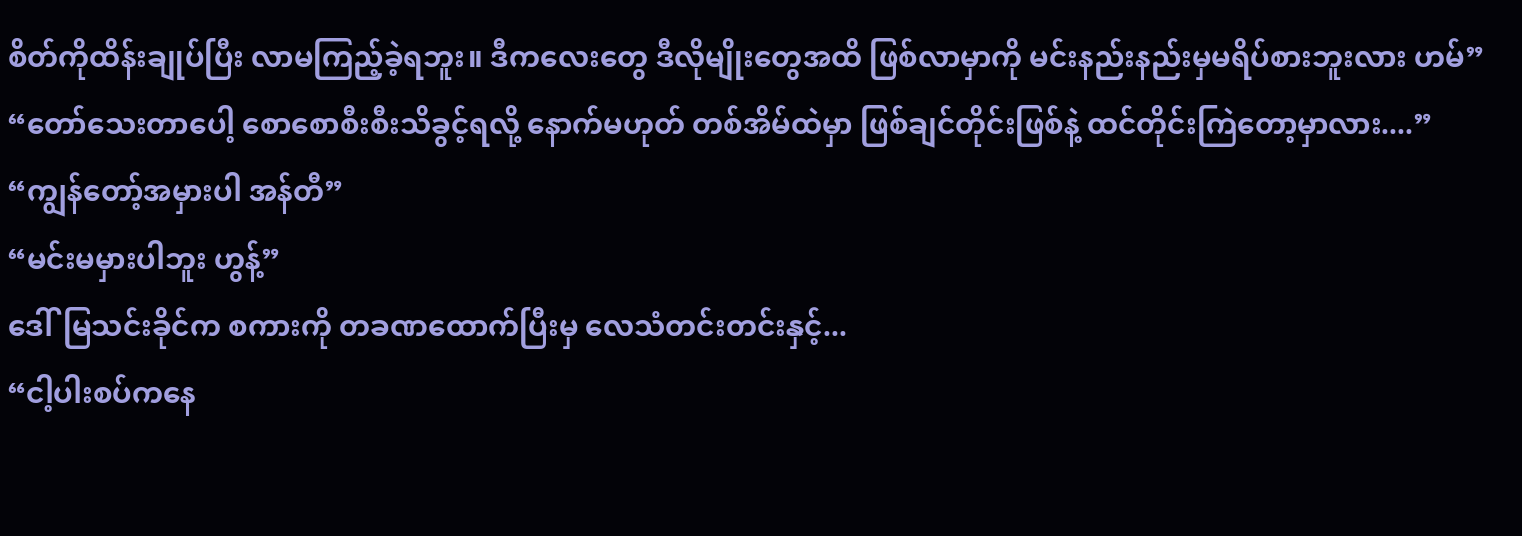စိတ်ကိုထိန်းချုပ်ပြီး လာမကြည့်ခဲ့ရဘူး။ ဒီကလေးတွေ ဒီလိုမျိုးတွေအထိ ဖြစ်လာမှာကို မင်းနည်းနည်းမှမရိပ်စားဘူးလား ဟမ်”
“တော်သေးတာပေါ့ စောစောစီးစီးသိခွင့်ရလို့ နောက်မဟုတ် တစ်အိမ်ထဲမှာ ဖြစ်ချင်တိုင်းဖြစ်နဲ့ ထင်တိုင်းကြဲတော့မှာလား....”
“ကျွန်တော့်အမှားပါ အန်တီ”
“မင်းမမှားပါဘူး ဟွန့်”
ဒေါ်မြသင်းခိုင်က စကားကို တခဏထောက်ပြီးမှ လေသံတင်းတင်းနှင့်...
“ငါ့ပါးစပ်ကနေ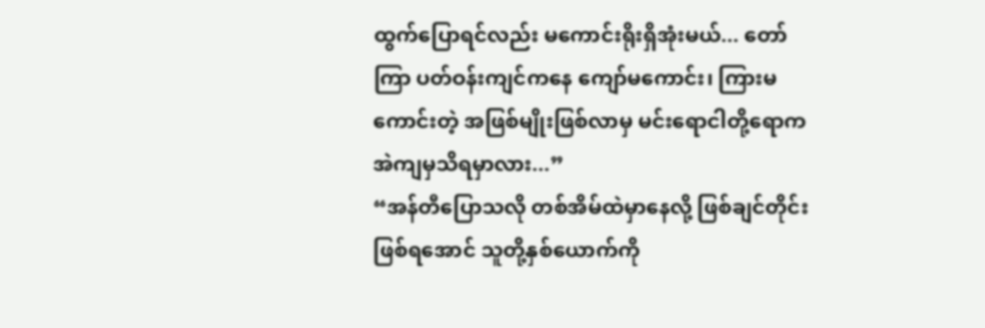ထွက်ပြောရင်လည်း မကောင်းရိုးရှိအုံးမယ်... တော်ကြာ ပတ်ဝန်းကျင်ကနေ ကျော်မကောင်း၊ ကြားမကောင်းတဲ့ အဖြစ်မျိုးဖြစ်လာမှ မင်းရောငါတို့ရောက အဲကျမှသိရမှာလား...”
“အန်တီပြောသလို တစ်အိမ်ထဲမှာနေလို့ ဖြစ်ချင်တိုင်းဖြစ်ရအောင် သူတို့နှစ်ယောက်ကို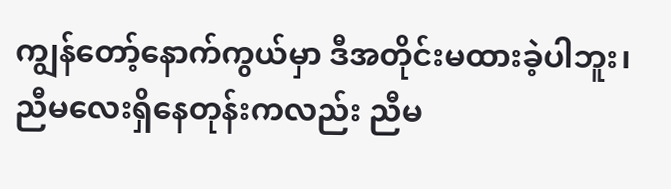ကျွန်တော့်နောက်ကွယ်မှာ ဒီအတိုင်းမထားခဲ့ပါဘူး၊ ညီမလေးရှိနေတုန်းကလည်း ညီမ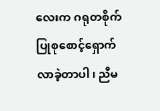လေးက ဂရုတစိုက်ပြုစုစောင့်ရှောက်လာခဲ့တာပါ၊ ညီမ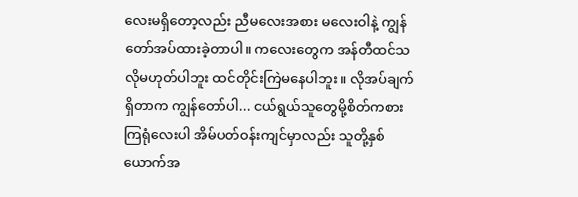လေးမရှိတော့လည်း ညီမလေးအစား မလေးဝါနဲ့ ကျွန်တော်အပ်ထားခဲ့တာပါ။ ကလေးတွေက အန်တီထင်သလိုမဟုတ်ပါဘူး ထင်တိုင်းကြဲမနေပါဘူး။ လိုအပ်ချက်ရှိတာက ကျွန်တော်ပါ... ငယ်ရွယ်သူတွေမို့စိတ်ကစားကြရုံလေးပါ အိမ်ပတ်ဝန်းကျင်မှာလည်း သူတို့နှစ်ယောက်အ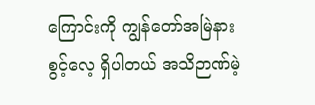ကြောင်းကို ကျွန်တော်အမြဲနားစွင့်လေ့ ရှိပါတယ် အသိဉာဏ်မဲ့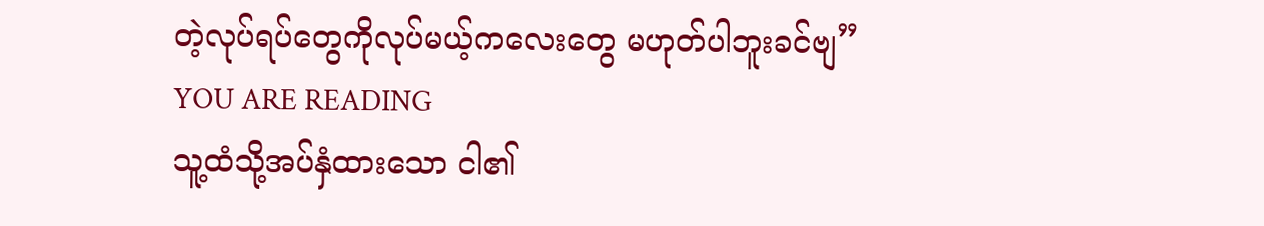တဲ့လုပ်ရပ်တွေကိုလုပ်မယ့်ကလေးတွေ မဟုတ်ပါဘူးခင်ဗျ”
YOU ARE READING
သူ့ထံသို့အပ်နှံထားသော ငါ၏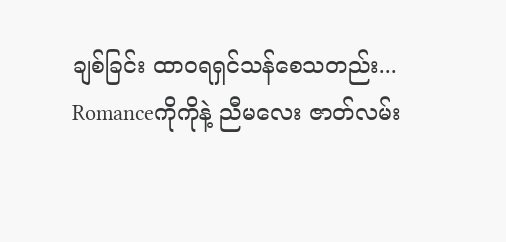ချစ်ခြင်း ထာဝရရှင်သန်စေသတည်း...
Romanceကိုကိုနဲ့ ညီမလေး ဇာတ်လမ်း